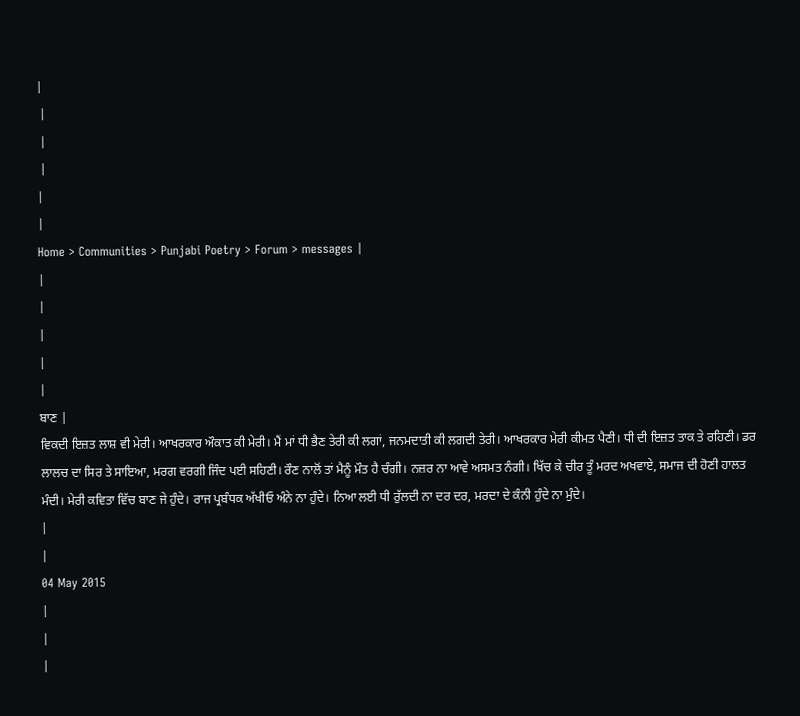|
 |
 |
 |
|
|
Home > Communities > Punjabi Poetry > Forum > messages |
|
|
|
|
|
ਬਾਣ |
ਵਿਕਦੀ ਇਜ਼ਤ ਲਾਸ਼ ਵੀ ਮੇਰੀ। ਆਖਰਕਾਰ ਔਕਾਤ ਕੀ ਮੇਰੀ। ਮੈਂ ਮਾਂ ਧੀ ਭੈਣ ਤੇਰੀ ਕੀ ਲਗਾਂ, ਜਨਮਦਾਤੀ ਕੀ ਲਗਦੀ ਤੇਰੀ। ਆਖਰਕਾਰ ਮੇਰੀ ਕੀਮਤ ਪੈਣੀ। ਧੀ ਦੀ ਇਜ਼ਤ ਤਾਕ ਤੇ ਰਹਿਣੀ। ਡਰ ਲਾਲਚ ਦਾ ਸਿਰ ਤੇ ਸਾਇਆ, ਮਰਗ ਵਰਗੀ ਜਿੰਦ ਪਈ ਸਹਿਣੀ। ਰੌਣ ਨਾਲੋਂ ਤਾਂ ਮੈਨੂੰ ਮੌਤ ਹੈ ਚੰਗੀ। ਨਜ਼ਰ ਨਾ ਆਵੇ ਅਸਮਤ ਨੰਗੀ। ਖਿੱਚ ਕੇ ਚੀਰ ਤੂੰ ਮਰਦ ਅਖਵਾਏ, ਸਮਾਜ ਦੀ ਹੋਣੀ ਹਾਲਤ ਮੰਦੀ। ਮੇਰੀ ਕਵਿਤਾ ਵਿੱਚ ਬਾਣ ਜੇ ਹੁੰਦੇ। ਰਾਜ ਪ੍ਰਬੰਧਕ ਅੱਖੀਓ ਅੰਨੇ ਨਾ ਹੁੰਦੇ। ਨਿਆ ਲਈ ਧੀ ਰੁੱਲਦੀ ਨਾ ਦਰ ਦਰ, ਮਰਦਾ ਦੇ ਕੰਨੀ ਹੁੰਦੇ ਨਾ ਮੁੰਦੇ।
|
|
04 May 2015
|
|
|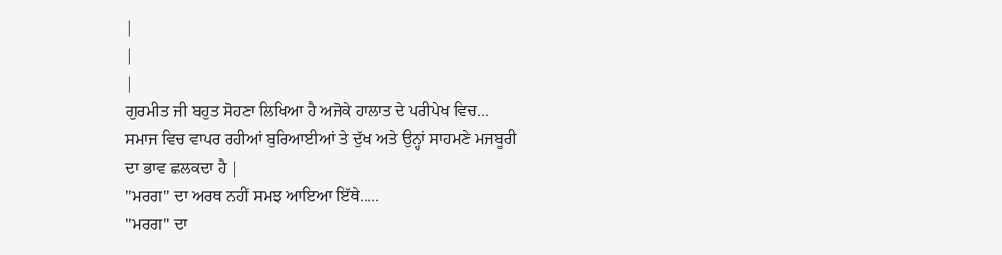|
|
|
ਗੁਰਮੀਤ ਜੀ ਬਹੁਤ ਸੋਹਣਾ ਲਿਖਿਆ ਹੈ ਅਜੋਕੇ ਹਾਲਾਤ ਦੇ ਪਰੀਪੇਖ ਵਿਚ...
ਸਮਾਜ ਵਿਚ ਵਾਪਰ ਰਹੀਆਂ ਬੁਰਿਆਈਆਂ ਤੇ ਦੁੱਖ ਅਤੇ ਉਨ੍ਹਾਂ ਸਾਹਮਣੇ ਮਜਬੂਰੀ ਦਾ ਭਾਵ ਛਲਕਦਾ ਹੈ |
"ਮਰਗ" ਦਾ ਅਰਥ ਨਹੀਂ ਸਮਝ ਆਇਆ ਇੱਥੇ.....
"ਮਰਗ" ਦਾ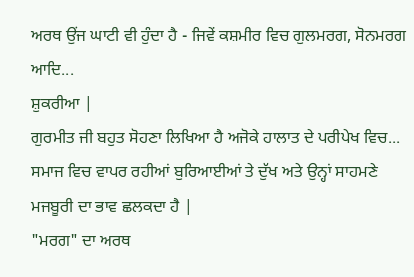ਅਰਥ ਉਂਜ ਘਾਟੀ ਵੀ ਹੁੰਦਾ ਹੈ - ਜਿਵੇਂ ਕਸ਼ਮੀਰ ਵਿਚ ਗੁਲਮਰਗ, ਸੋਨਮਰਗ ਆਦਿ...
ਸ਼ੁਕਰੀਆ |
ਗੁਰਮੀਤ ਜੀ ਬਹੁਤ ਸੋਹਣਾ ਲਿਖਿਆ ਹੈ ਅਜੋਕੇ ਹਾਲਾਤ ਦੇ ਪਰੀਪੇਖ ਵਿਚ...
ਸਮਾਜ ਵਿਚ ਵਾਪਰ ਰਹੀਆਂ ਬੁਰਿਆਈਆਂ ਤੇ ਦੁੱਖ ਅਤੇ ਉਨ੍ਹਾਂ ਸਾਹਮਣੇ ਮਜਬੂਰੀ ਦਾ ਭਾਵ ਛਲਕਦਾ ਹੈ |
"ਮਰਗ" ਦਾ ਅਰਥ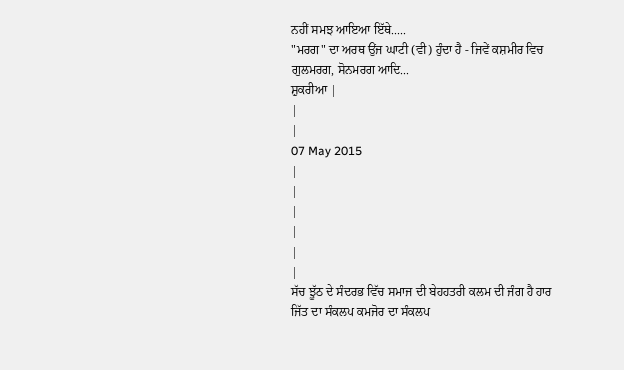ਨਹੀਂ ਸਮਝ ਆਇਆ ਇੱਥੇ.....
"ਮਰਗ" ਦਾ ਅਰਥ ਉਂਜ ਘਾਟੀ (ਵੀ) ਹੁੰਦਾ ਹੈ - ਜਿਵੇਂ ਕਸ਼ਮੀਰ ਵਿਚ ਗੁਲਮਰਗ, ਸੋਨਮਰਗ ਆਦਿ...
ਸ਼ੁਕਰੀਆ |
|
|
07 May 2015
|
|
|
|
|
|
ਸੱਚ ਝੂੱਠ ਦੇ ਸੰਦਰਭ ਵਿੱਚ ਸਮਾਜ ਦੀ ਬੇਹਹਤਰੀ ਕਲਮ ਦੀ ਜੰਗ ਹੈ ਹਾਰ ਜਿੱਤ ਦਾ ਸੰਕਲਪ ਕਮਜੋਰ ਦਾ ਸੰਕਲਪ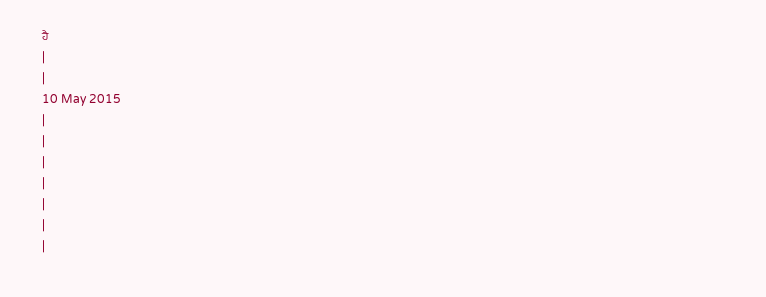ਹੈ
|
|
10 May 2015
|
|
|
|
|
|
|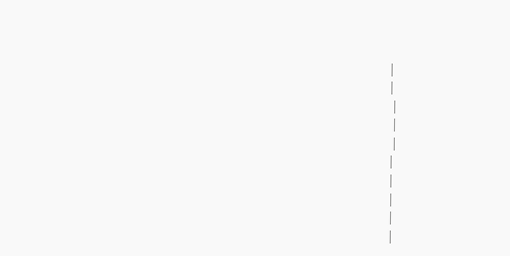|
|
 |
 |
 |
|
|
|
|
|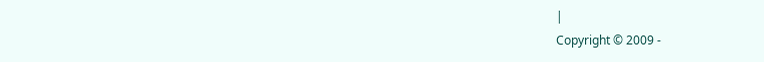|
Copyright © 2009 -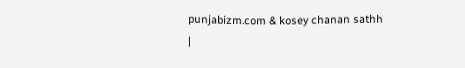punjabizm.com & kosey chanan sathh
|